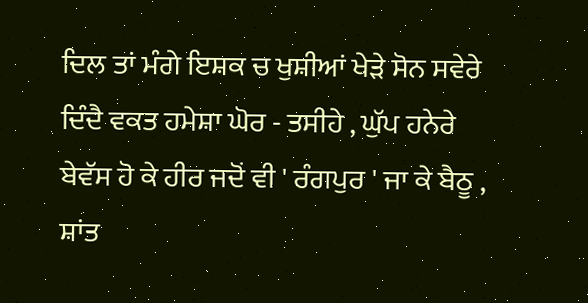ਦਿਲ ਤਾਂ ਮੰਗੇ ਇਸ਼ਕ ਚ ਖੁਸ਼ੀਆਂ ਖੇੜੇ ਸੋਨ ਸਵੇਰੇ
ਦਿੰਦੈ ਵਕਤ ਹਮੇਸ਼ਾ ਘੋਰ - ਤਸੀਹੇ , ਘੁੱਪ ਹਨੇਰੇ
ਬੇਵੱਸ ਹੋ ਕੇ ਹੀਰ ਜਦੋਂ ਵੀ ' ਰੰਗਪੁਰ ' ਜਾ ਕੇ ਬੈਠੂ ,
ਸ਼ਾਂਤ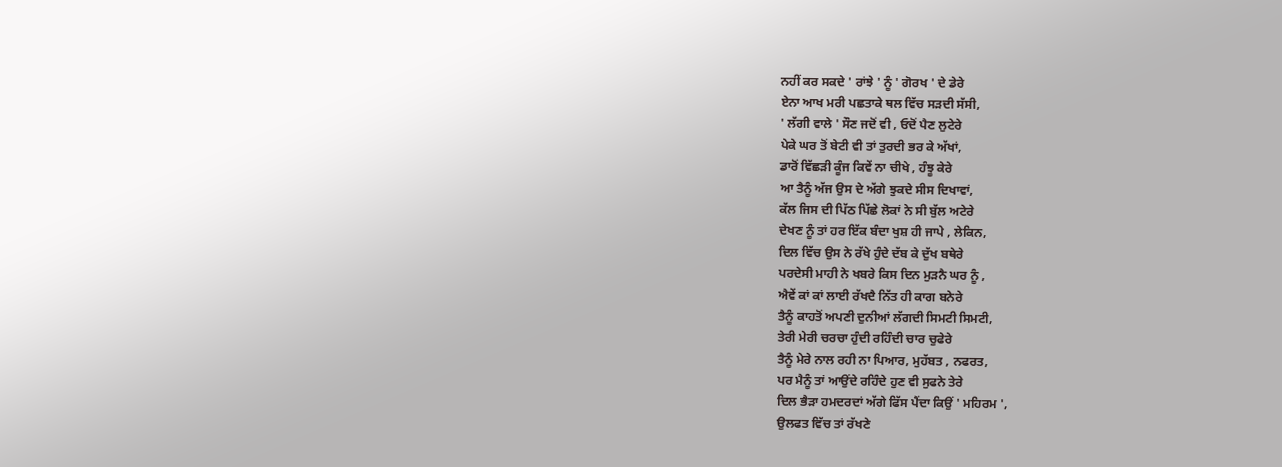ਨਹੀਂ ਕਰ ਸਕਦੇ ' ਰਾਂਝੇ ' ਨੂੰ ' ਗੋਰਖ ' ਦੇ ਡੇਰੇ
ਏਨਾ ਆਖ ਮਰੀ ਪਛਤਾਕੇ ਥਲ ਵਿੱਚ ਸੜਦੀ ਸੱਸੀ,
' ਲੱਗੀ ਵਾਲੇ ' ਸੌਣ ਜਦੋਂ ਵੀ , ਓਦੋਂ ਪੈਣ ਲੁਟੇਰੇ
ਪੇਕੇ ਘਰ ਤੋਂ ਬੇਟੀ ਵੀ ਤਾਂ ਤੁਰਦੀ ਭਰ ਕੇ ਅੱਖਾਂ,
ਡਾਰੋਂ ਵਿੱਛੜੀ ਕੂੰਜ ਕਿਵੇਂ ਨਾ ਚੀਖੇ , ਹੰਝੂ ਕੇਰੇ
ਆ ਤੈਨੂੰ ਅੱਜ ਉਸ ਦੇ ਅੱਗੇ ਝੁਕਦੇ ਸੀਸ ਦਿਖਾਵਾਂ,
ਕੱਲ ਜਿਸ ਦੀ ਪਿੱਠ ਪਿੱਛੇ ਲੋਕਾਂ ਨੇ ਸੀ ਬੁੱਲ ਅਟੇਰੇ
ਦੇਖਣ ਨੂੰ ਤਾਂ ਹਰ ਇੱਕ ਬੰਦਾ ਖੁਸ਼ ਹੀ ਜਾਪੇ , ਲੇਕਿਨ,
ਦਿਲ ਵਿੱਚ ਉਸ ਨੇ ਰੱਖੇ ਹੁੰਦੇ ਦੱਬ ਕੇ ਦੁੱਖ ਬਥੇਰੇ
ਪਰਦੇਸੀ ਮਾਹੀ ਨੇ ਖਬਰੇ ਕਿਸ ਦਿਨ ਮੁੜਨੈ ਘਰ ਨੂੰ ,
ਐਵੇਂ ਕਾਂ ਕਾਂ ਲਾਈ ਰੱਖਦੈ ਨਿੱਤ ਹੀ ਕਾਗ ਬਨੇਰੇ
ਤੈਨੂੰ ਕਾਹਤੋਂ ਅਪਣੀ ਦੁਨੀਆਂ ਲੱਗਦੀ ਸਿਮਟੀ ਸਿਮਟੀ,
ਤੇਰੀ ਮੇਰੀ ਚਰਚਾ ਹੁੰਦੀ ਰਹਿੰਦੀ ਚਾਰ ਚੁਫੇਰੇ
ਤੈਨੂੰ ਮੇਰੇ ਨਾਲ ਰਹੀ ਨਾ ਪਿਆਰ, ਮੁਹੱਬਤ , ਨਫਰਤ,
ਪਰ ਮੈਨੂੰ ਤਾਂ ਆਉਂਦੇ ਰਹਿੰਦੇ ਹੁਣ ਵੀ ਸੁਫਨੇ ਤੇਰੇ
ਦਿਲ ਭੈੜਾ ਹਮਦਰਦਾਂ ਅੱਗੇ ਫਿੱਸ ਪੈਂਦਾ ਕਿਉਂ ' ਮਹਿਰਮ ',
ਉਲਫਤ ਵਿੱਚ ਤਾਂ ਰੱਖਣੇ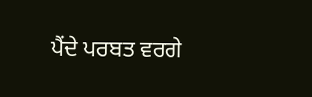ਪੈਂਦੇ ਪਰਬਤ ਵਰਗੇ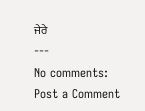ਜੇਰੇ
---
No comments:
Post a Comment